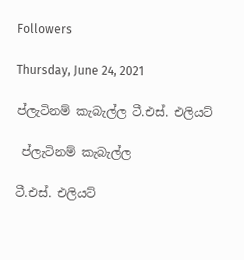Followers

Thursday, June 24, 2021

ප්ලැටිනම් කැබැල්ල ටී.එස්. එලියට්

 ප්ලැටිනම් කැබැල්ල

ටී.එස්. එලියට්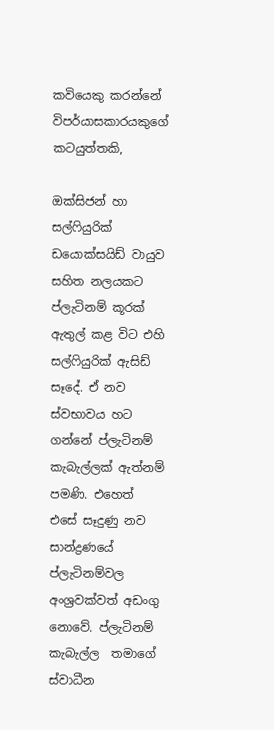කවියෙකු කරන්නේ විපර්යාසකාරයකුගේ කටයුත්තකි,

ඔක්සිජන් හා සල්ෆියුරික් ඩයොක්සයිඩ් වායුව සහිත නලයකට ප්ලැටිනම් කූරක් ඇතුල් කළ විට එහි සල්ෆියුරික් ඇසිඩ් සෑදේ. ඒ නව ස්වභාවය හට ගන්නේ ප්ලැටිනම් කැබැල්ලක් ඇත්නම් පමණි. එහෙත් එසේ සෑදුණු නව සාන්ද්‍රණයේ ප්ලැටිනම්වල අංශ්‍රවක්වත් අඩංගු නොවේ. ප්ලැටිනම් කැබැල්ල  තමාගේ ස්වාධීන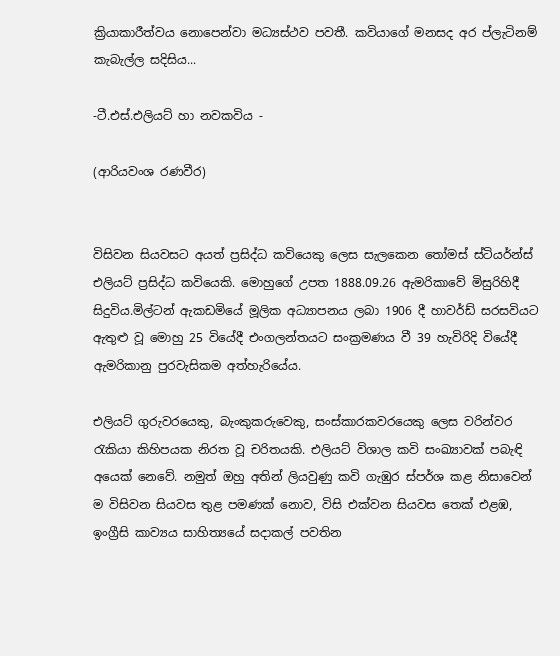ක්‍රියාකාරීත්වය නොපෙන්වා මධ්‍යස්ථව පවතී. කවියාගේ මනසද අර ප්ලැටිනම් කැබැල්ල සදිසිය...

-ටී.එස්.එලියට් හා නවකවිය -

(ආරියවංශ රණවීර)


විසිවන සියවසට අයත් ප්‍රසිද්ධ කවියෙකු ලෙස සැලකෙන තෝමස් ස්ටියර්න්ස් එලියට් ප්‍රසිද්ධ කවියෙකි. මොහුගේ උපත 1888.09.26 ඇමරිකාවේ මිසුරිහිදී සිදුවිය.මිල්ටන් ඇකඩමියේ මූලික අධ්‍යාපනය ලබා 1906 දී හාවර්ඩ් සරසවියට ඇතුළු වූ මොහු 25 වියේදී එංගලන්තයට සංක්‍රමණය වී 39 හැවිරිදි වියේදී ඇමරිකානු පුරවැසිකම අත්හැරියේය.

එලියට් ගුරුවරයෙකු, බැංකුකරුවෙකු, සංස්කාරකවරයෙකු ලෙස වරින්වර රැකියා කිහිපයක නිරත වූ චරිතයකි. එලියට් විශාල කවි සංඛ්‍යාවක් පබැඳි අයෙක් නෙවේ. නමුත් ඔහු අතින් ලියවුණු කවි ගැඹුර ස්පර්ශ කළ නිසාවෙන් ම විසිවන සියවස තුළ පමණක් නොව, විසි එක්වන සියවස තෙක් එළඹ, ඉංග්‍රීසි කාව්‍යය සාහිත්‍යයේ සදාකල් පවතින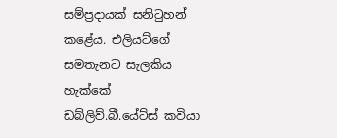සම්ප්‍රදායක් සනිටුහන් කළේය. එලියට්ගේ සමතැනට සැලකිය හැක්කේ ඩබ්ලිව්.බී.යේට්ස් කවියා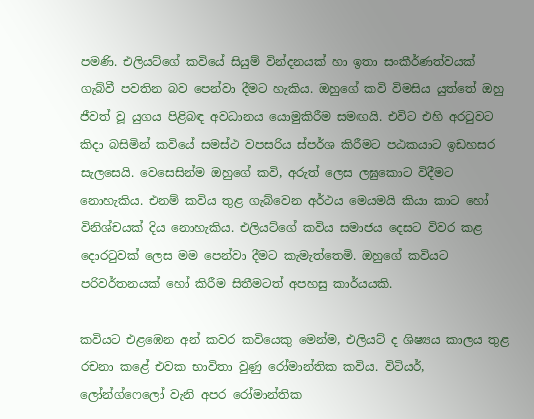පමණි. එලියට්ගේ කවියේ සියුම් වින්දනයක් හා ඉතා සංකීර්ණත්වයක් ගැබ්වී පවතින බව පෙන්වා දීමට හැකිය. ඔහුගේ කවි විමසිය යුත්තේ ඔහු ජීවත් වූ යුගය පිළිබඳ අවධානය යොමුකිරීම සමඟයි. එවිට එහි අරටුවට කිදා බසිමින් කවියේ සමස්ථ වපසරිය ස්පර්ශ කිරීමට පඨකයාට ඉඩහසර සැලසෙයි. වෙසෙසින්ම ඔහුගේ කවි, අරුත් ලෙස ලඝුකොට විදීමට නොහැකිය. එනම් කවිය තුළ ගැබ්වෙන අර්ථය මෙයමයි කියා කාට හෝ විනිශ්චයක් දිය නොහැකිය. එලියට්ගේ කවිය සමාජය දෙසට විවර කළ දොරටුවක් ලෙස මම පෙන්වා දීමට කැමැත්තෙමි. ඔහුගේ කවියට පරිවර්තනයක් හෝ කිරීම සිතීමටත් අපහසු කාර්යයකි.

කවියට එළඹෙන අන් කවර කවියෙකු මෙන්ම, එලියට් ද ශිෂ්‍යය කාලය තුළ රචනා කළේ එවක භාවිතා වුණු රෝමාන්තික කවිය. විටියර්, ලෝන්ග්ෆෙලෝ වැනි අපර රෝමාන්තික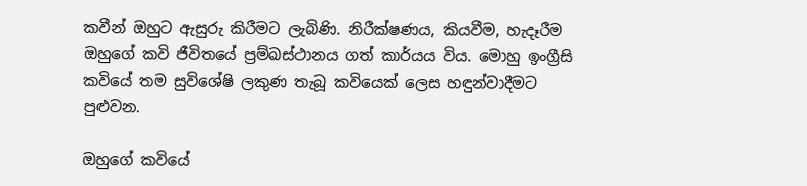කවීන් ඔහුට ඇසුරු කිරීමට ලැබිණි. නිරීක්ෂණය, කියවීම, හැදෑරීම ඔහුගේ කවි ජීවිතයේ ප්‍රම්ඛස්ථානය ගත් කාර්යය විය. මොහු ඉංග්‍රීසි කවියේ තම සුවිශේෂි ලකුණ තැබූ කවියෙක් ලෙස හඳුන්වාදීමට පුළුවන.

ඔහුගේ කවියේ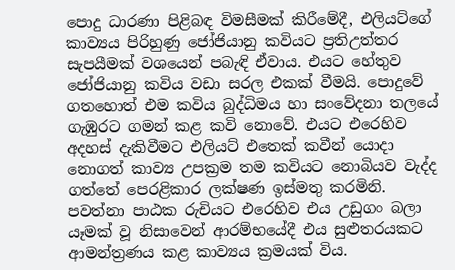පොදු ධාරණා පිළිබඳ විමසීමක් කිරීමේදී, එලියට්ගේ කාව්‍යය පිරිහුණු ජෝජියානු කවියට ප්‍රතිඋත්තර සැපයීමක් වශයෙන් පබැඳි ඒවාය. එයට හේතුව ජෝජියානු කවිය වඩා සරල එකක් වීමයි. පොදුවේ ගතහොත් එම කවිය බුද්ධිමය හා සංවේදනා තලයේ ගැඹුරට ගමන් කළ කවි නොවේ. එයට එරෙහිව අදහස් දැකිවීමට එලියට් එතෙක් කවීන් යොදා නොගත් කාව්‍ය උපක්‍රම තම කවියට නොබියව වැද්ද ගත්තේ පෙරළිකාර ලක්ෂණ ඉස්මතු කරමිනි. පවත්නා පාඨක රුචියට එරෙහිව එය උඩුගං බලා යෑමක් වූ නිසාවෙන් ආරම්භයේදී එය සුළුතරයකට ආමන්ත්‍රණය කළ කාව්‍යය ක්‍රමයක් විය.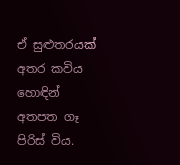ඒ සුළුතරයක් අතර කවිය හොඳින් අතපත ගෑ පිරිස් විය.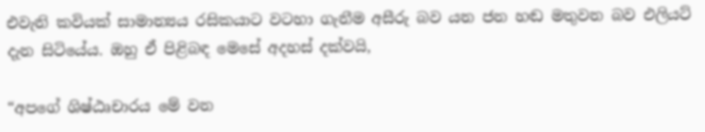එවැනි කවියක් සාමාන්‍යය රසිකයාට වටහා ගැනීම අසීරු බව යන ජන හඬ මතුවන බව එලියට් දැන සිටියේය. ඔහු ඒ පිළිබඳ මෙසේ අදහස් දක්වයි,

“අපගේ ශිෂ්ඨෘචාරය මේ වන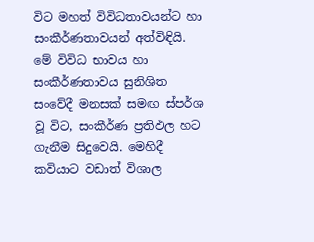විට මහත් විවිධතාවයන්ට හා සංකීර්ණතාවයන් අත්විඳියි. මේ විවිධ භාවය හා සංකීර්ණතාවය සුනිශිත සංවේදී මනසක් සමඟ ස්පර්ශ වූ විට, සංකීර්ණ ප්‍රතිඵල හට ගැනීම සිදුවෙයි. මෙහිදී කවියාට වඩාත් විශාල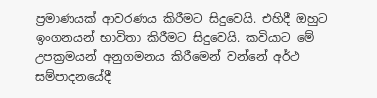ප්‍රමාණයක් ආවරණය කිරීමට සිදුවෙයි. එහිදී ඔහුට ඉංගනයන් භාවිතා කිරීමට සිදුවෙයි. කවියාට මේ උපක්‍රමයන් අනුගමනය කිරීමෙන් වන්නේ අර්ථ සම්පාදනයේදී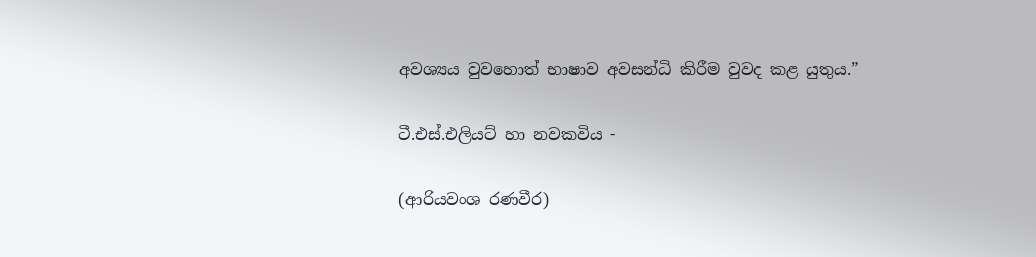අවශ්‍යය වුවහොත් භාෂාව අවසන්ධි කිරීම වුවද කළ යුතුය.”

ටී.එස්.එලියට් හා නවකවිය -

(ආරියවංශ රණවීර)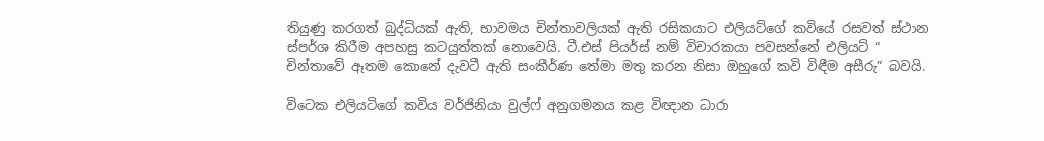තියුණු කරගත් බුද්ධියක් ඇති, භාවමය චින්තාවලියක් ඇති රසිකයාට එලියට්ගේ කවියේ රසවත් ස්ථාන ස්පර්ශ කිරීම අපහසු කටයුත්තක් නොවෙයි. ටී.එස් පියර්ස් නම් විචාරකයා පවසන්නේ එලියට් “ චින්තාවේ ඈතම කොනේ දැවටී ඇති සංකීර්ණ තේමා මතු කරන නිසා ඔහුගේ කවි විඳීම අසීරු” බවයි.

විටෙක එලියටිගේ කවිය වර්ජිනියා වුල්ෆ් අනුගමනය කළ විඥාන ධාරා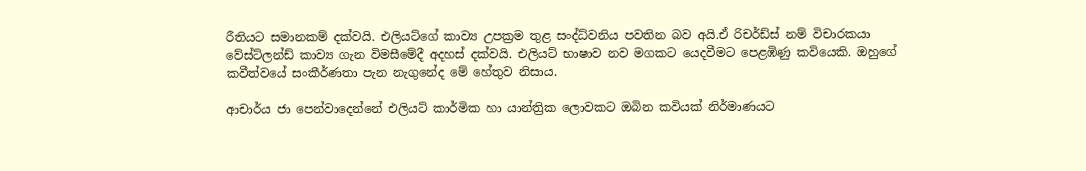රීතියට සමානකම් දක්වයි. එලියට්ගේ කාව්‍ය උපක්‍රම තුළ සංද්ධ්වනිය පවතින බව අයි.ඒ රිචර්ඩ්ස් නම් විචාරකයා වේස්ට්ලන්ඩ් කාව්‍ය ගැන විමසීමේදී අදහස් දක්වයි. එලියට් භාෂාව නව මගකට යෙදවීමට පෙළඹිණු කවියෙකි. ඔහුගේ කවීත්වයේ සංකීර්ණතා පැන නැගුනේද මේ හේතුව නිසාය.

ආචාර්ය ජා පෙන්වාදෙන්නේ එලියට් කාර්මික හා යාන්ත්‍රික ලොවකට ඔබින කවියක් නිර්මාණයට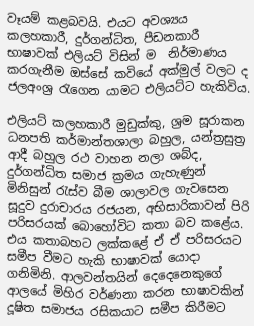වෑයම් කළබවයි. එයට අවශ්‍යය කලහකාරී, දුර්ගන්ධිත, පීඩනකාරී භාෂාවක් එලියට් විසින් ම  නිර්මාණය කරගැනීම ඔස්සේ කවියේ අක්මුල් වලට ද ජලඅංශ්‍ර රැගෙන යාමට එලියට්ට හැකිවිය.

එලියට් කලහකාරී මුඩුක්කු, ශ්‍රම සූරාකන ධනපති කර්මාන්තශාලා බහුල, යන්ත්‍රසුත්‍ර ආදී බහුල රථ වාහන නලා ශබ්ද, දුර්ගන්ධිත සමාජ ක්‍රමය ගැහැණුන් මිනිසුන් රැස්ව බීම ශාලාවල ගැවසෙන සූදුව දුරාචාරය රජයන, අභිසාරිකාවන් පිරි පරිසරයක් බොහෝවිට කතා බව කළේය. එය කතාබහට ලක්කළේ ඒ ඒ පරිසරයට සමීප වීමට හැකි භාෂාවක් යොදා ගනිමිනි. ආලවන්තයින් දෙදෙනෙකුගේ ආලයේ මිහිර වර්ණනා කරන භාෂාවකින් දූෂිත සමාජය රසිකයාට සමීප කිරීමට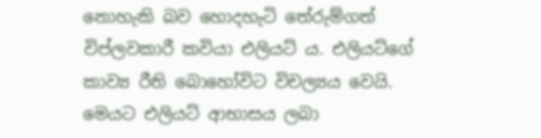නොහැකි බව හොදහැටි තේරුම්ගත් විප්ලවකාරී කවියා එලියට් ය. එලියට්ගේ කාව්‍ය රීති බොහෝවිට විචල්‍යය වෙයි. මෙයට එලියට් ආභාසය ලබා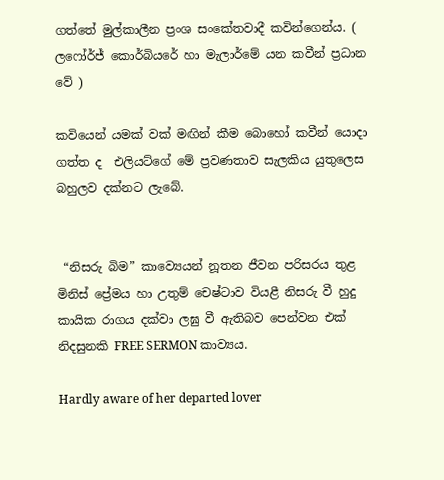ගත්තේ මුල්කාලීන ප්‍රංශ සංකේතවාදී කවින්ගෙන්ය. ( ලෆෝර්ජ් කොර්බියරේ හා මැලාර්මේ යන කවීන් ප්‍රධාන වේ )

කවියෙන් යමක් වක් මඟින් කීම බොහෝ කවීන් යොදා ගත්ත ද  එලියට්ගේ මේ ප්‍රවණතාව සැලකිය යුතුලෙස බහුලව දක්නට ලැබේ.


 “නිසරු බිම” කාව්‍යෙයන් නූතන ජීවන පරිසරය තුළ මිනිස් ප්‍රේමය හා උතුම් චෙෂ්ටාව වියළී නිසරු වී හුදු කායික රාගය දක්වා ලඝු වී ඇතිබව පෙන්වන එක් නිදසුනකි FREE SERMON කාව්‍යය.

Hardly aware of her departed lover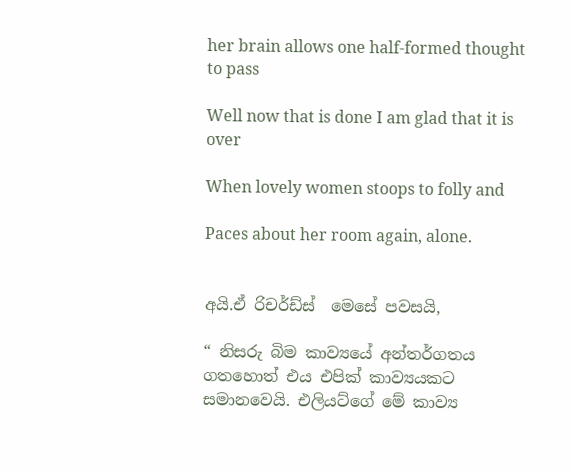her brain allows one half-formed thought to pass

Well now that is done I am glad that it is over

When lovely women stoops to folly and

Paces about her room again, alone.


අයි.ඒ රිචර්ඩ්ස්  මෙසේ පවසයි,

“ නිසරු බිම කාව්‍යයේ අන්තර්ගතය ගතහොත් එය එපික් කාව්‍යයකට සමානවෙයි. එලියට්ගේ මේ කාව්‍ය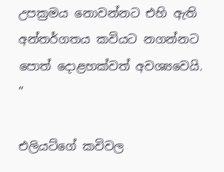උපක්‍රමය නොවන්නට එහි ඇති අන්තර්ගතය කවියට නගන්නට පොත් දොළහක්වත් අවශ්‍යවෙයි. ”

එලියට්ගේ කවිවල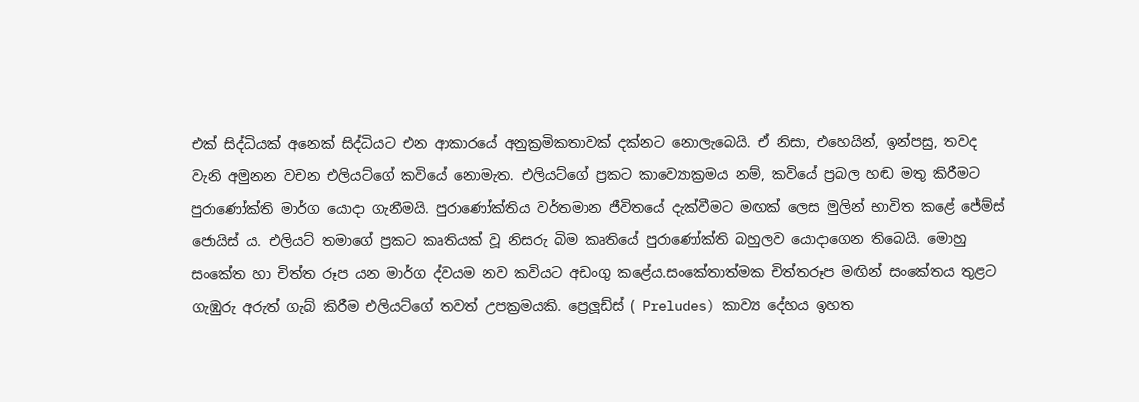එක් සිද්ධියක් අනෙක් සිද්ධියට එන ආකාරයේ අනුක්‍රමිකතාවක් දක්නට නොලැබෙයි. ඒ නිසා, එහෙයින්, ඉන්පසු, තවද වැනි අමුනන වචන එලියට්ගේ කවියේ නොමැත. එලියට්ගේ ප්‍රකට කාව්‍යොක්‍රමය නම්, කවියේ ප්‍රබල හඬ මතු කිරීමට පුරාණෝක්ති මාර්ග යොදා ගැනීමයි. පුරාණෝක්තිය වර්තමාන ජීවිතයේ දැක්වීමට මඟක් ලෙස මුලින් භාවිත කළේ ජේම්ස් ජොයිස් ය. එලියට් තමාගේ ප්‍රකට කෘතියක් වූ නිසරු බිම කෘතියේ පුරාණෝක්ති බහුලව යොදාගෙන තිබෙයි. මොහු සංකේත හා චිත්ත රූප යන මාර්ග ද්වයම නව කවියට අඩංගු කළේය.සංකේතාත්මක චිත්තරූප මඟින් සංකේතය තුළට ගැඹුරු අරුත් ගැබ් කිරීම එලියට්ගේ තවත් උපක්‍රමයකි. ප්‍රෙලූඩ්ස් ( Preludes) කාව්‍ය දේහය ඉහත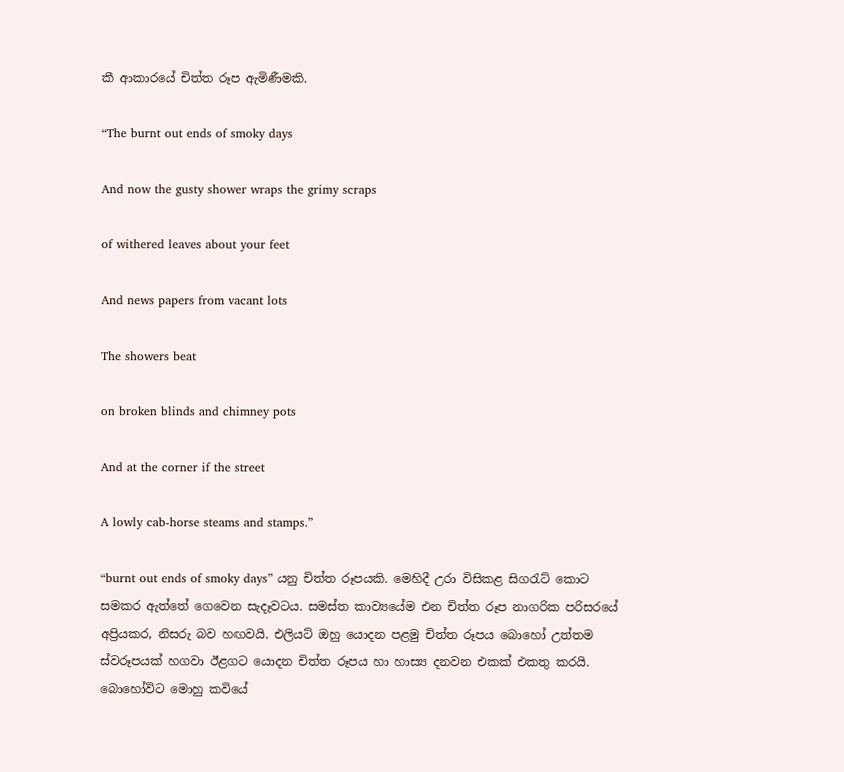කී ආකාරයේ චිත්ත රූප ඇමිණීමකි.

“The burnt out ends of smoky days

And now the gusty shower wraps the grimy scraps

of withered leaves about your feet

And news papers from vacant lots

The showers beat

on broken blinds and chimney pots

And at the corner if the street

A lowly cab-horse steams and stamps.”

“burnt out ends of smoky days” යනු චිත්ත රූපයකි. මෙහිදී උරා විසිකළ සිගරැට් කොට සමකර ඇත්තේ ගෙවෙන සැදෑවටය. සමස්ත කාව්‍යයේම එන චිත්ත රූප නාගරික පරිසරයේ අප්‍රියකර, නිසරු බව හඟවයි. එලියට් ඔහු යොදන පළමු චිත්ත රූපය බොහෝ උත්තම ස්වරූපයක් හගවා ඊළගට යොදන චිත්ත රූපය හා හාස්‍ය දනවන එකක් එකතු කරයි. බොහෝවිට මොහු කවියේ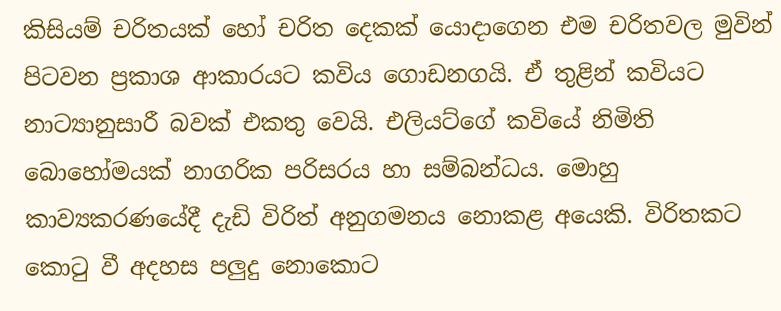කිසියම් චරිතයක් හෝ චරිත දෙකක් යොදාගෙන එම චරිතවල මුවින් පිටවන ප්‍රකාශ ආකාරයට කවිය ගොඩනගයි. ඒ තුළින් කවියට නාට්‍යානුසාරී බවක් එකතු වෙයි. එලියට්ගේ කවියේ නිමිති බොහෝමයක් නාගරික පරිසරය හා සම්බන්ධය. මොහු කාව්‍යකරණයේදී දැඩි විරිත් අනුගමනය නොකළ අයෙකි. විරිතකට කොටු වී අදහස පලුදු නොකොට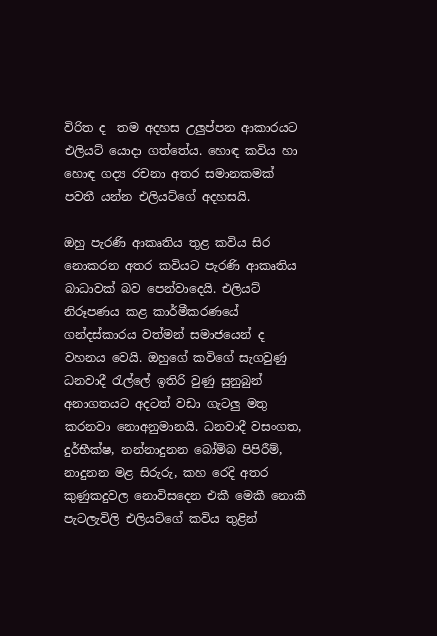විරිත ද  තම අදහස උලුප්පන ආකාරයට එලියට් යොදා ගත්තේය. හොඳ කවිය හා හොඳ ගද්‍ය රචනා අතර සමානකමක් පවතී යන්න එලියට්ගේ අදහසයි.

ඔහු පැරණි ආකෘතිය තුළ කවිය සිර නොකරන අතර කවියට පැරණි ආකෘතිය බාධාවක් බව පෙන්වාදෙයි. එලියට් නිරූපණය කළ කාර්මීකරණයේ ගන්දස්කාරය වත්මන් සමාජයෙන් ද  වහනය වෙයි. ඔහුගේ කවිගේ සැගවුණු ධනවාදී රැල්ලේ ඉතිරි වුණු සුනුබුන් අනාගතයට අදටත් වඩා ගැටලු මතු කරනවා නොඅනුමානයි. ධනවාදී වසංගත, දුර්භීක්ෂ, නන්නාදුනන බෝම්බ පිපිරීම්, නාදුනන මළ සිරුරු, කහ රෙදි අතර කුණුකදුවල නොවිසදෙන එකී මෙකී නොකී පැටලැවිලි එලියට්ගේ කවිය තුළින්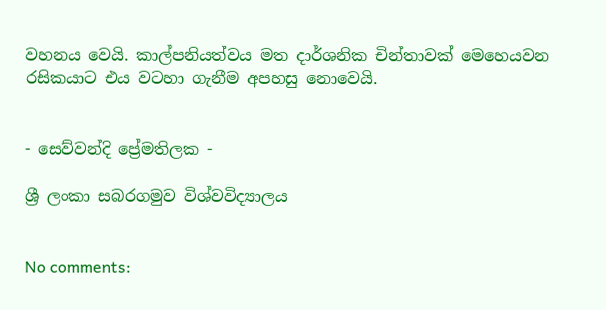වහනය වෙයි. කාල්පනියත්වය මත දාර්ශනික චින්තාවක් මෙහෙයවන රසිකයාට එය වටහා ගැනීම අපහසු නොවෙයි.


- සෙව්වන්දි ප්‍රේමතිලක -

ශ්‍රී ලංකා සබරගමුව විශ්වවිද්‍යාලය


No comments: